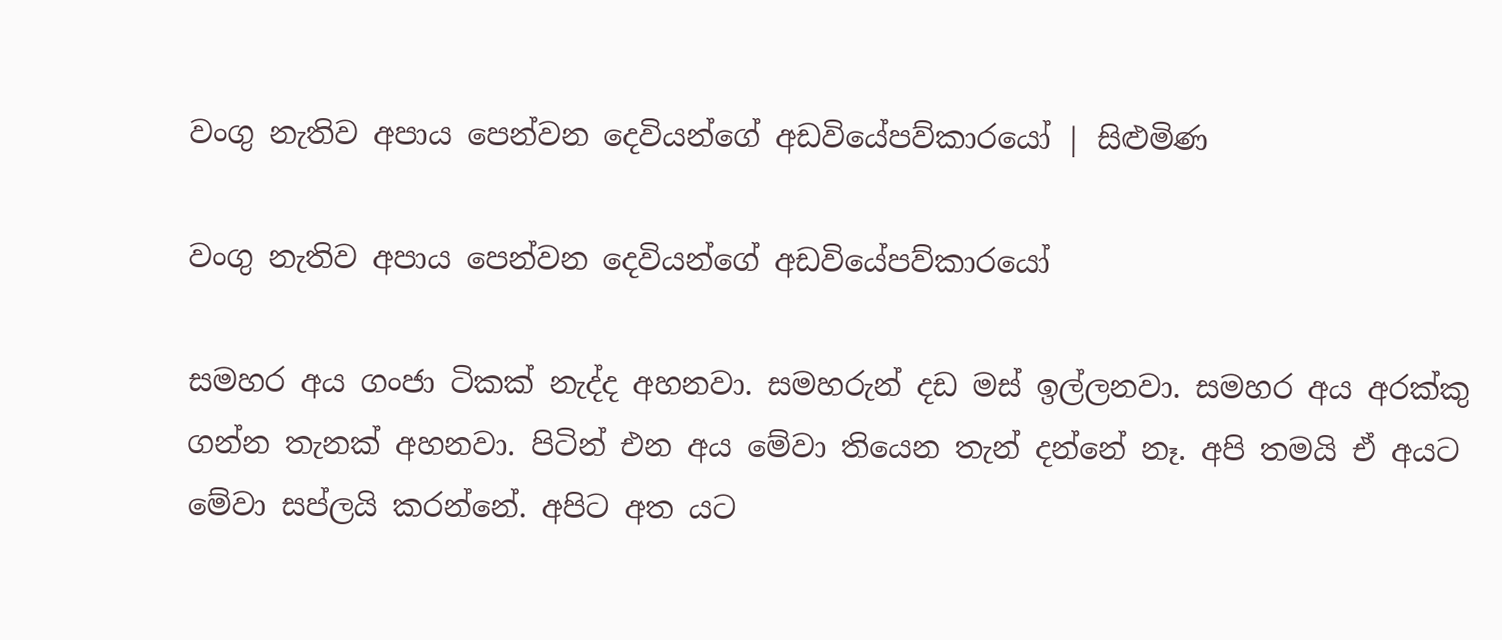වංගු නැතිව අපාය පෙන්වන දෙවියන්ගේ අඩවියේපව්කාරයෝ | සිළුමිණ

වංගු නැතිව අපාය පෙන්වන දෙවියන්ගේ අඩවියේපව්කාරයෝ

සමහර අය ගංජා ටිකක් නැද්ද අහනවා. සමහරුන් දඩ මස් ඉල්ලනවා. සමහර අය අරක්කු ගන්න තැනක් අහනවා. පිටින් එන අය මේවා තියෙන තැන් දන්නේ නෑ. අපි තමයි ඒ අයට මේවා සප්ලයි කරන්නේ. අපිට අත යට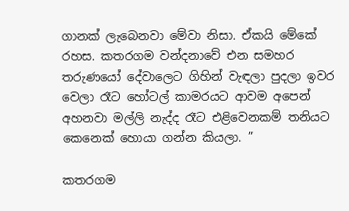ගානක් ලැබෙනවා මේවා නිසා. ඒකයි මේකේ රහස. කතරගම වන්දනාවේ එන සමහර තරුණයෝ දේවාලෙට ගිහින් වැඳලා පුදලා ඉවර වෙලා රෑට හෝටල් කාමරයට ආවම අපෙන් අහනවා මල්ලි නැද්ද රෑට එළිවෙනකම් තනියට කෙනෙක් හොයා ගන්න කියලා. ”

කතරගම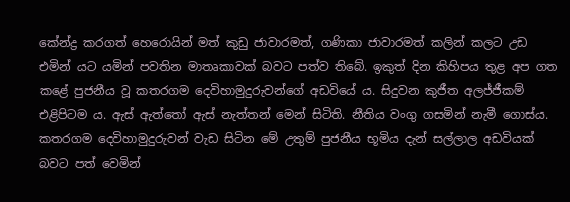කේන්ද්‍ර කරගත් හෙරොයින් මත් කුඩු ජාවාරමත්, ගණිකා ජාවාරමත් කලින් කලට උඩ එමින් යට යමින් පවතින මාතෘකාවක් බවට පත්ව තිබේ. ඉකුත් දින කිහිපය තුළ අප ගත කළේ පුජනීය වූ කතරගම දෙවිහාමුදුරුවන්ගේ අඩවියේ ය. සිදුවන කුජීත අලජ්ජීකම් එළිපිටම ය. ඇස් ඇත්තෝ ඇස් නැත්තන් මෙන් සිටිති. නීතිය වංගු ගසමින් නැමී ගොස්ය. කතරගම දෙවිහාමුදුරුවන් වැඩ සිටින මේ උතුම් පුජනීය භූමිය දැන් සල්ලාල අඩවියක් බවට පත් වෙමින්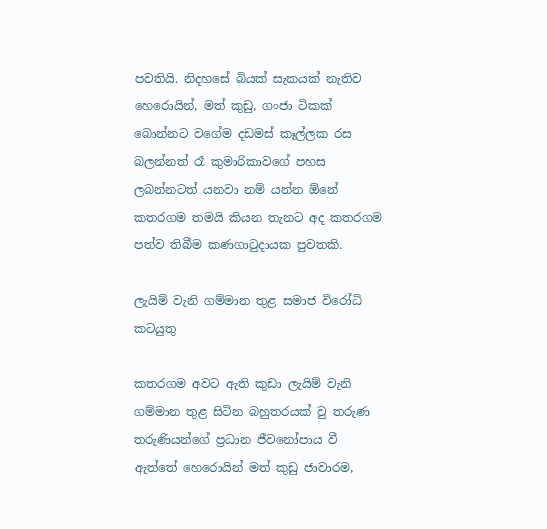පවතියි. නිදහසේ බියක් සැකයක් නැතිව හෙරොයින්, මත් කුඩු, ගංජා ටිකක් බොන්නට වගේම දඩමස් කෑල්ලක රස බලන්නත් රෑ කුමාරිකාවගේ පහස ලබන්නටත් යනවා නම් යන්න ඕනේ කතරගම තමයි කියන තැනට අද කතරගම පත්ව තිබීම කණගාටුදායක පුවතකි.

ලැයිම් වැනි ගම්මාන තුළ සමාජ විරෝධි කටයුතු

කතරගම අවට ඇති කුඩා ලැයිම් වැනි ගම්මාන තුළ සිටින බහුතරයක් වු තරුණ තරුණියන්ගේ ප්‍රධාන ජීවනෝපාය වී ඇත්තේ හෙරොයින් මත් කුඩු ජාවාරම,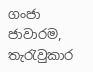ගංජා ජාවාරම, තැරැවුකාර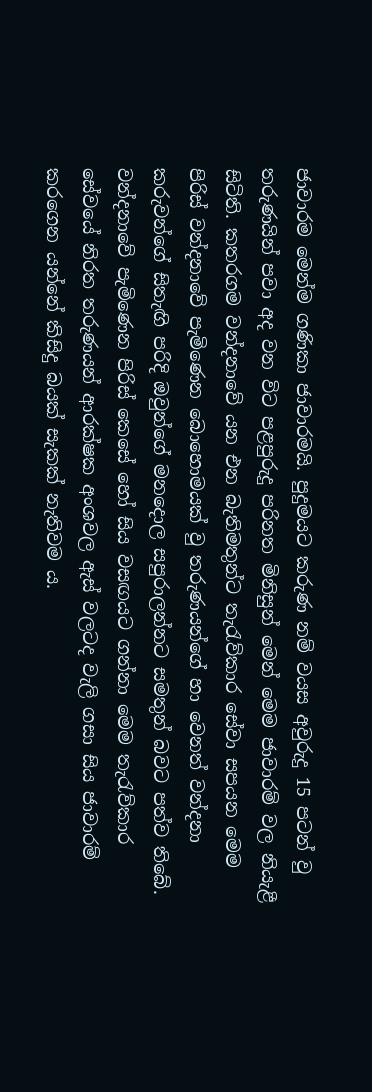ජාවාරම මෙන්ම ගණිකා ජාවාරමයි. පුදුමයට කරුණ නම් වයස අවුරුදු 15 පටන් වු තරුණයින් පවා අද වන විට පළපුරුදු පරිනත මිනිසුන් මෙන් මෙම ජාවාරම් වල නියැළී සිටිති. කතරගම වන්දනාවේ යන එන බැතිමතුන්ට තැරැව්කාර සේවා සපයන මෙම පිරිස් වන්දනාවේ පැමිණෙන බොහොමයක් වු තරුණයන්ගේ හා වෙනත් වන්දනා කරුවන්ගේ සිතැඟි පරිදි ඔවුන්ගේ මනදොල සපුරාලන්නට සමතුන් බවට පත්ව තිබේ. වන්දනාවේ පැමිණෙන පිරිස් කෙසේ හෝ සිය වසඟයට ගන්නා මෙම තැරැව්කාර සේවයේ නිරත තරුණයන් ආරක්ෂක අංශවල ඇස් වලටද වැලි ගසා සිය ජාවාරම් කරගෙන යන්නේ කිසිදු බයක් සැකක් නැතිවම ය.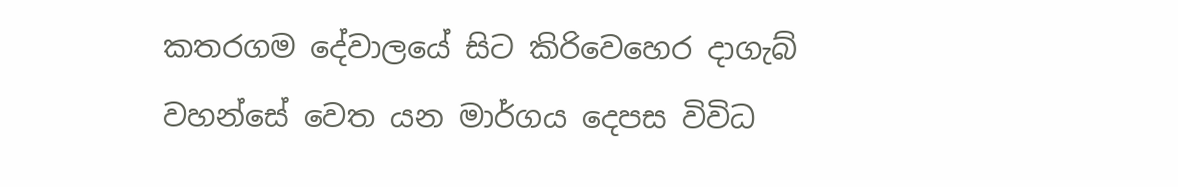කතරගම දේවාලයේ සිට කිරිවෙහෙර දාගැබ් වහන්සේ වෙත යන මාර්ගය දෙපස විවිධ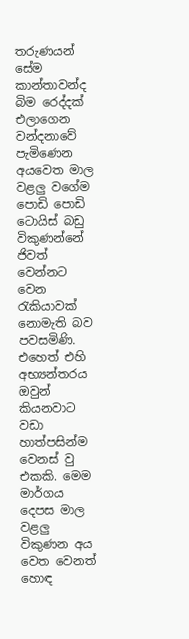තරුණයන් සේම කාන්තාවන්ද බිම රෙද්දක් එලාගෙන වන්දනාවේ පැමිණෙන අයවෙත මාල වළලු වගේම පොඩි පොඩි ටොයිස් බඩු විකුණන්නේ ජිවත් වෙන්නට වෙන රැකියාවක් නොමැති බව පවසමිණි. එහෙත් එහි අභ්‍යන්තරය ඔවුන් කියනවාට වඩා හාත්පසින්ම වෙනස් වු එකකි. මෙම මාර්ගය දෙපස මාල වළලු විකුණන අය වෙත වෙනත් හොඳ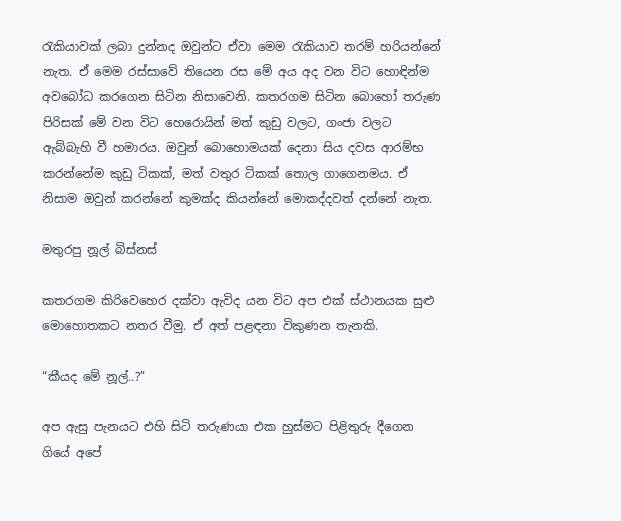රැකියාවක් ලබා දුන්නද ඔවුන්ට ඒවා මෙම රැකියාව තරම් හරියන්නේ නැත. ඒ මෙම රස්සාවේ තියෙන රස මේ අය අද වන විට හොඳින්ම අවබෝධ කරගෙන සිටින නිසාවෙනි. කතරගම සිටින බොහෝ තරුණ පිරිසක් මේ වන විට හෙරොයින් මත් කුඩු වලට, ගංජා වලට ඇබ්බැහි වී හමාරය. ඔවුන් බොහොමයක් දෙනා සිය දවස ආරම්භ කරන්නේම කුඩු ටිකක්, මත් වතුර ටිකක් තොල ගාගෙනමය. ඒ නිසාම ඔවුන් කරන්නේ කුමක්ද කියන්නේ මොකද්දවත් දන්නේ නැත.

මතුරපු නූල් බිස්නස්

කතරගම කිරිවෙහෙර දක්වා ඇවිද යන විට අප එක් ස්ථානයක සුළු මොහොතකට නතර වීමු. ඒ අත් පළඳනා විකුණන තැනකි.

“කීයද මේ නූල්..?”

අප ඇසු පැනයට එහි සිටි තරුණයා එක හුස්මට පිළිතුරු දීගෙන ගියේ අපේ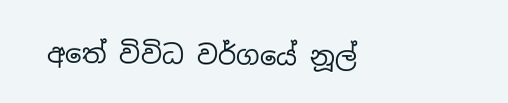අතේ විවිධ වර්ගයේ නූල්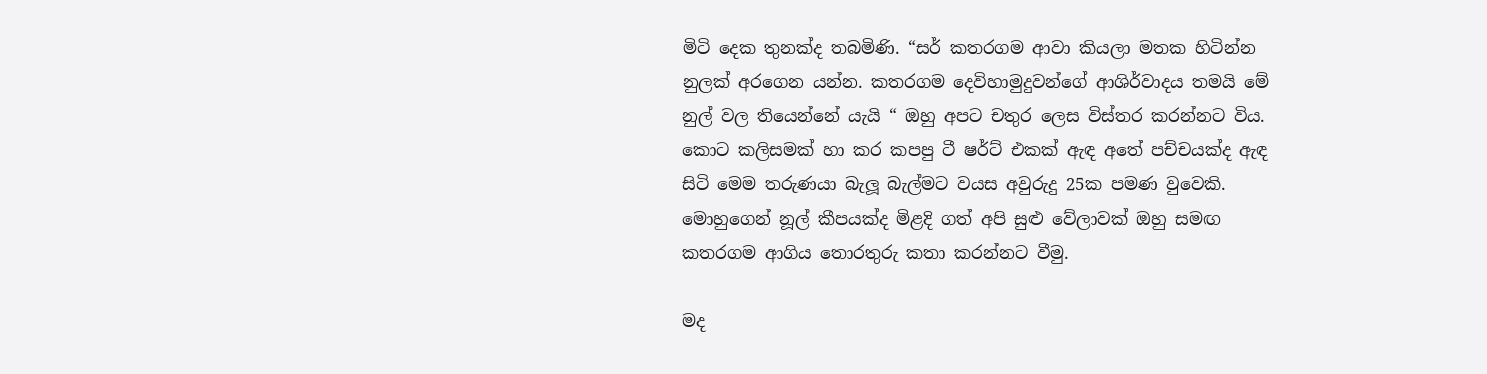මිටි දෙක තුනක්ද තබමිණි. “සර් කතරගම ආවා කියලා මතක හිටින්න නුලක් අරගෙන යන්න. කතරගම දෙවිහාමුදුවන්ගේ ආශිර්වාදය තමයි මේ නුල් වල තියෙන්නේ යැයි “ ඔහු අපට චතුර ලෙස විස්තර කරන්නට විය. කොට කලිසමක් හා කර කපපු ටී ෂර්ට් එකක් ඇඳ අතේ පච්චයක්ද ඇඳ සිටි මෙම තරුණයා බැලූ බැල්මට වයස අවුරුදු 25ක පමණ වුවෙකි. මොහුගෙන් නූල් කීපයක්ද මිළදි ගත් අපි සුළු වේලාවක් ඔහු සමඟ කතරගම ආගිය තොරතුරු කතා කරන්නට වීමු.

මද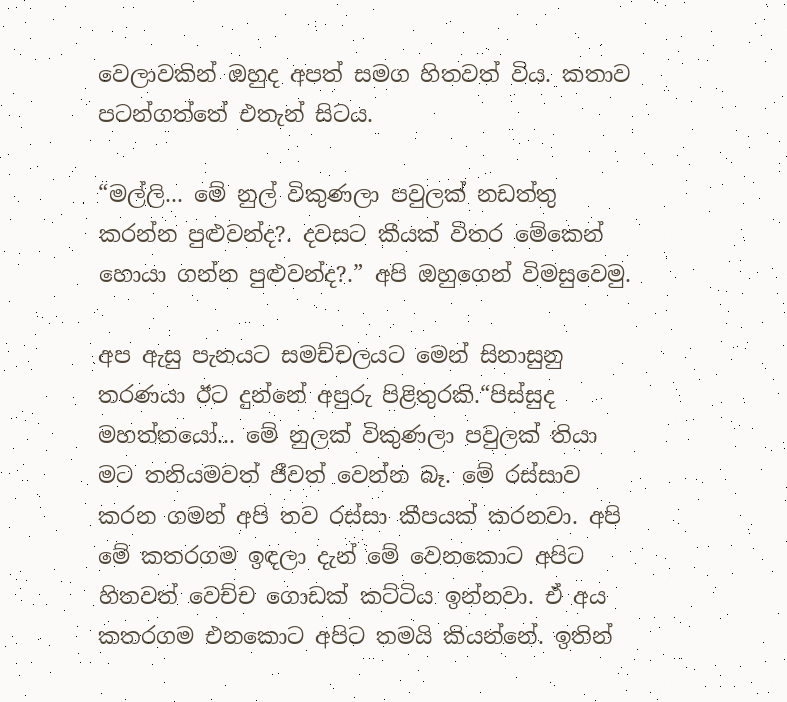වෙලාවකින් ඔහුද අපත් සමග හිතවත් විය. කතාව පටන්ගත්තේ එතැන් සිටය.

“මල්ලි... මේ නුල් විකුණලා පවුලක් නඩත්තු කරන්න පුළුවන්ද?. දවසට කීයක් විතර මේකෙන් හොයා ගන්න පුළුවන්ද?.” අපි ඔහුගෙන් විමසුවෙමු.

අප ඇසු පැනයට සමච්චලයට මෙන් සිනාසුනු තරණයා ඊට දුන්නේ අපුරු පිළිතුරකි.“පිස්සුද මහත්තයෝ... මේ නුලක් විකුණලා පවුලක් තියා මට තනියමවත් ජීවත් වෙන්න බෑ. මේ රස්සාව කරන ගමන් අපි තව රස්සා කීපයක් කරනවා. අපි මේ කතරගම ඉඳලා දැන් මේ වෙනකොට අපිට හිතවත් වෙච්ච ගොඩක් කට්ටිය ඉන්නවා. ඒ අය කතරගම එනකොට අපිට තමයි කියන්නේ. ඉතින්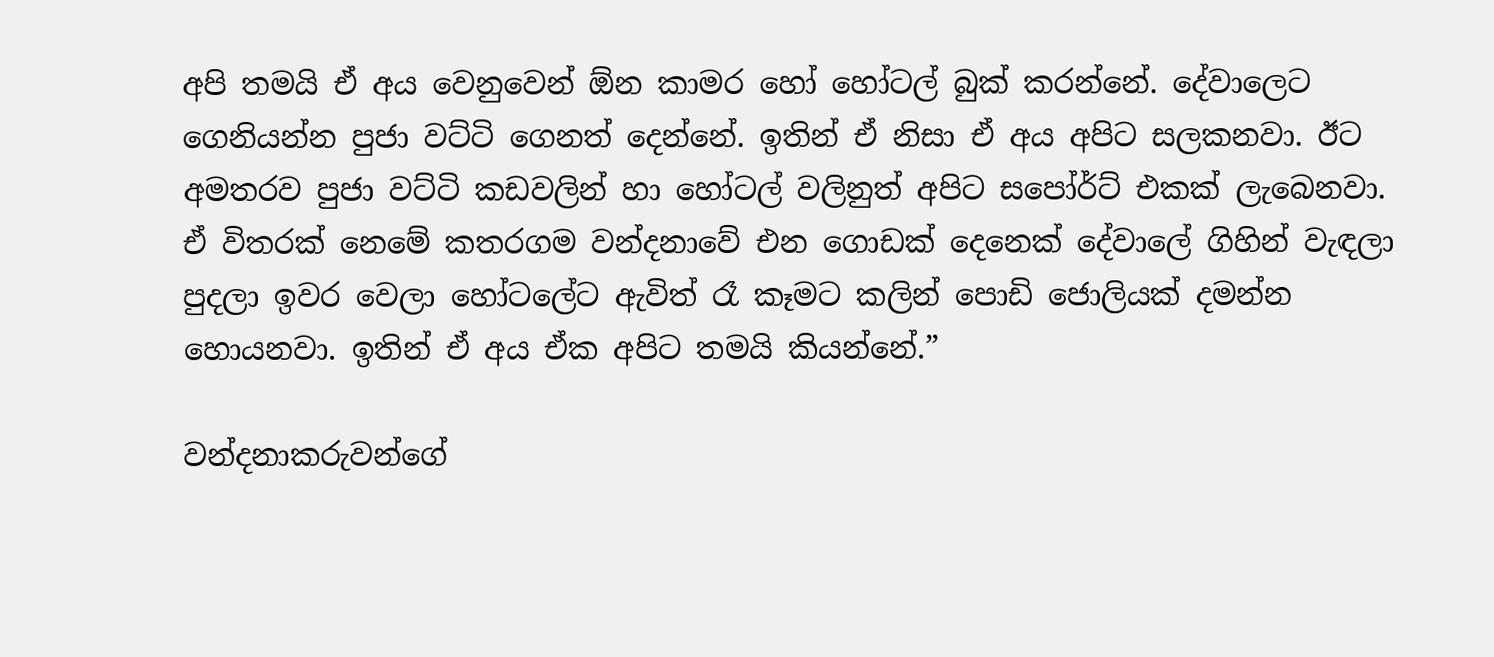අපි තමයි ඒ අය වෙනුවෙන් ඕන කාමර හෝ හෝටල් බුක් කරන්නේ. දේවාලෙට ගෙනියන්න පුජා වට්ටි ගෙනත් දෙන්නේ. ඉතින් ඒ නිසා ඒ අය අපිට සලකනවා. ඊට අමතරව පුජා වට්ටි කඩවලින් හා හෝටල් වලිනුත් අපිට සපෝර්ට් එකක් ලැබෙනවා. ඒ විතරක් නෙමේ කතරගම වන්දනාවේ එන ගොඩක් දෙනෙක් දේවාලේ ගිහින් වැඳලා පුදලා ඉවර වෙලා හෝටලේට ඇවිත් රෑ කෑමට කලින් පොඩි ජොලියක් දමන්න හොයනවා. ඉතින් ඒ අය ඒක අපිට තමයි කියන්නේ.”

වන්දනාකරුවන්ගේ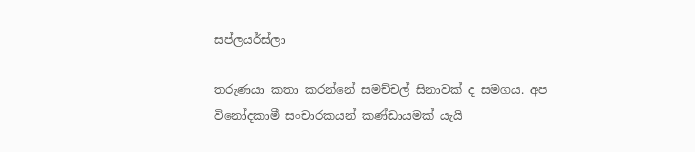සප්ලයර්ස්ලා

තරුණයා කතා කරන්නේ සමච්චල් සිනාවක් ද සමගය. අප විනෝදකාමී සංචාරකයන් කණ්ඩායමක් යැයි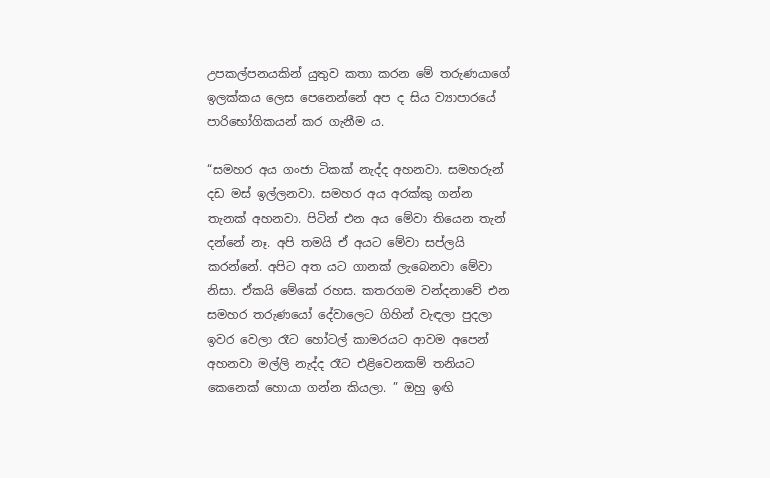උපකල්පනයකින් යුතුව කතා කරන මේ තරුණයාගේ ඉලක්කය ලෙස පෙනෙන්නේ අප ද සිය ව්‍යාපාරයේ පාරිභෝගිකයන් කර ගැනීම ය.

“සමහර අය ගංජා ටිකක් නැද්ද අහනවා. සමහරුන් දඩ මස් ඉල්ලනවා. සමහර අය අරක්කු ගන්න තැනක් අහනවා. පිටින් එන අය මේවා තියෙන තැන් දන්නේ නෑ. අපි තමයි ඒ අයට මේවා සප්ලයි කරන්නේ. අපිට අත යට ගානක් ලැබෙනවා මේවා නිසා. ඒකයි මේකේ රහස. කතරගම වන්දනාවේ එන සමහර තරුණයෝ දේවාලෙට ගිහින් වැඳලා පුදලා ඉවර වෙලා රෑට හෝටල් කාමරයට ආවම අපෙන් අහනවා මල්ලි නැද්ද රෑට එළිවෙනකම් තනියට කෙනෙක් හොයා ගන්න කියලා. ” ඔහු ඉඟි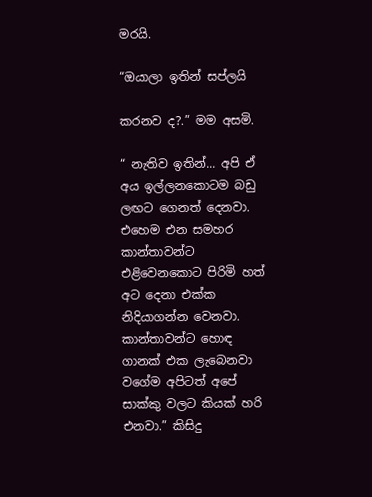මරයි.

“ඔයාලා ඉතින් සප්ලයි

කරනව ද?.” මම අසමි.

“ නැතිව ඉතින්... අපි ඒ අය ඉල්ලනකොටම බඩු ලඟට ගෙනත් දෙනවා. එහෙම එන සමහර කාන්තාවන්ට එළිවෙනකොට පිරිමි හත් අට දෙනා එක්ක නිදියාගන්න වෙනවා. කාන්තාවන්ට හොඳ ගානක් එක ලැබෙනවා වගේම අපිටත් අපේ සාක්කු වලට කියක් හරි එනවා.” කිසිදු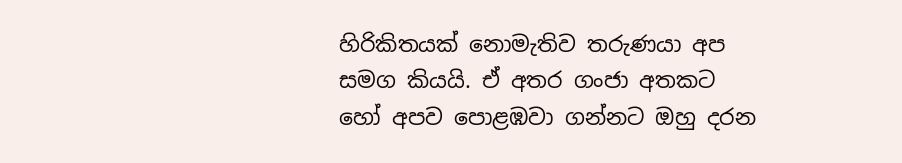හිරිකිතයක් නොමැතිව තරුණයා අප සමග කියයි. ඒ අතර ගංජා අතකට හෝ අපව පොළඹවා ගන්නට ඔහු දරන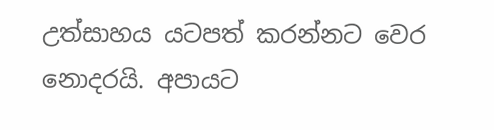උත්සාහය යටපත් කරන්නට වෙර නොදරයි. අපායට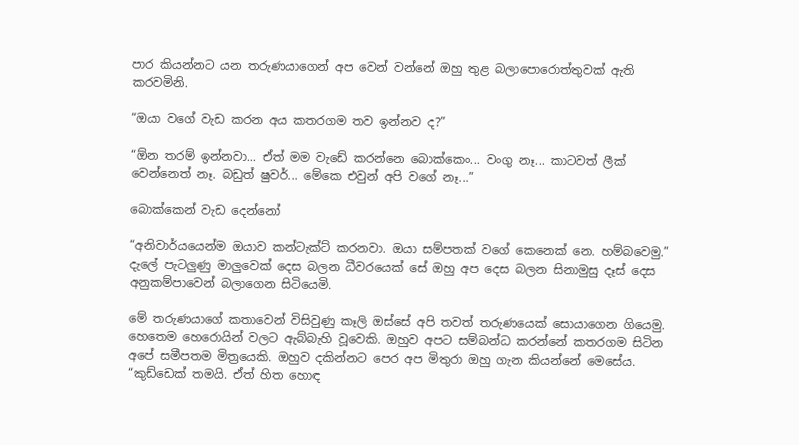පාර කියන්නට යන තරුණයාගෙන් අප වෙන් වන්නේ ඔහු තුළ බලාපොරොත්තුවක් ඇති කරවමිනි.

“ඔයා වගේ වැඩ කරන අය කතරගම තව ඉන්නව ද?”

“ඕන තරම් ඉන්නවා... ඒත් මම වැඩේ කරන්නෙ බොක්කෙං... වංගු නෑ... කාටවත් ලීක් වෙන්නෙත් නෑ. බඩුත් ෂුවර්... මේකෙ එවුන් අපි වගේ නෑ...”

බොක්කෙන් වැඩ දෙන්නෝ

“අනිවාර්යයෙන්ම ඔයාව කන්ටැක්ට් කරනවා. ඔයා සම්පතක් වගේ කෙනෙක් නෙ. හම්බවෙමු.” දැලේ පැටලුණු මාලුවෙක් දෙස බලන ධීවරයෙක් සේ ඔහු අප දෙස බලන සිනාමුසු දෑස් දෙස අනුකම්පාවෙන් බලාගෙන සිටියෙමි.

මේ තරුණයාගේ කතාවෙන් විසිවුණු කෑලි ඔස්සේ අපි තවත් තරුණයෙක් සොයාගෙන ගියෙමු. හෙතෙම හෙරොයින් වලට ඇබ්බැහි වූවෙකි. ඔහුව අපට සම්බන්ධ කරන්නේ කතරගම සිටින අපේ සමීපතම මිත්‍රයෙකි. ඔහුව දකින්නට පෙර අප මිතුරා ඔහු ගැන කියන්නේ මෙසේය. “කුඩ්ඩෙක් තමයි. ඒත් හිත හොඳ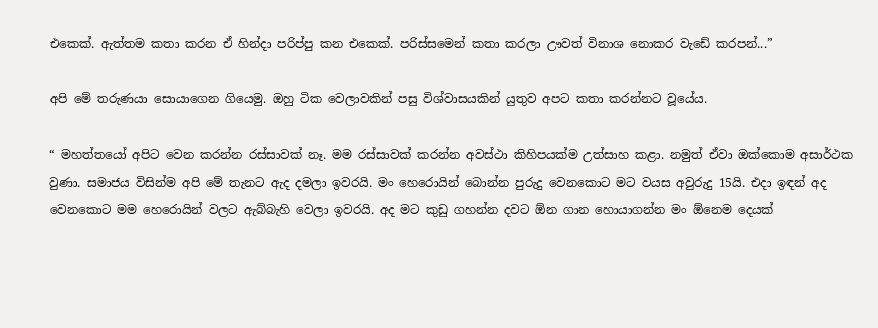එකෙක්. ඇත්තම කතා කරන ඒ හින්දා පරිප්පු කන එකෙක්. පරිස්සමෙන් කතා කරලා ඌවත් විනාශ නොකර වැඩේ කරපන්...”

අපි මේ තරුණයා සොයාගෙන ගියෙමු. ඔහු ටික වෙලාවකින් පසු විශ්වාසයකින් යුතුව අපට කතා කරන්නට වූයේය.

“ මහත්තයෝ අපිට වෙන කරන්න රස්සාවක් නෑ. මම රස්සාවක් කරන්න අවස්ථා කිහිපයක්ම උත්සාහ කළා. නමුත් ඒවා ඔක්කොම අසාර්ථක වුණා. සමාජය විසින්ම අපි මේ තැනට ඇද දමලා ඉවරයි. මං හෙරොයින් බොන්න පුරුදු වෙනකොට මට වයස අවුරුදු 15යි. එදා ඉඳන් අද වෙනකොට මම හෙරොයින් වලට ඇබ්බැහි වෙලා ඉවරයි. අද මට කුඩු ගහන්න දවට ඕන ගාන හොයාගන්න මං ඕනෙම දෙයක්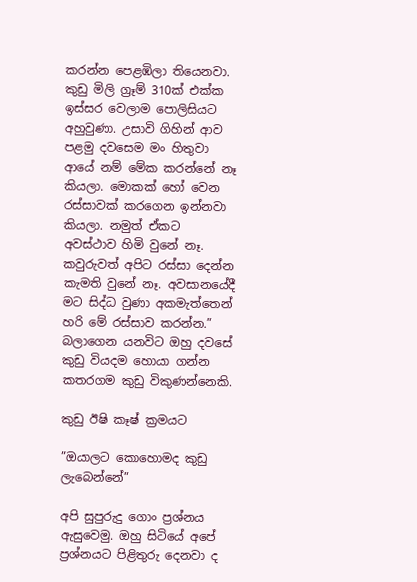කරන්න පෙළඹිලා තියෙනවා. කුඩු මිලි ග්‍රෑම් 310ක් එක්ක ඉස්සර වෙලාම පොලිසියට අහුවුණා. උසාවි ගිහින් ආව පළමු දවසෙම මං හිතුවා ආයේ නම් මේක කරන්නේ නෑ කියලා. මොකක් හෝ වෙන රස්සාවක් කරගෙන ඉන්නවා කියලා. නමුත් ඒකට අවස්ථාව හිමි වුනේ නෑ. කවුරුවත් අපිට රස්සා දෙන්න කැමති වුනේ නෑ. අවසානයේදී මට සිද්ධ වුණා අකමැත්තෙන් හරි මේ රස්සාව කරන්න.” බලාගෙන යනවිට ඔහු දවසේ කුඩු වියදම හොයා ගන්න කතරගම කුඩු විකුණන්නෙකි.

කුඩු ඊෂි කෑෂ් ක්‍රමයට

”ඔයාලට කොහොමද කුඩු ලැබෙන්නේ”

අපි සුපුරුදු ගොං ප්‍රශ්නය ඇසුවෙමු. ඔහු සිටියේ අපේ ප්‍රශ්නයට පිළිතුරු දෙනවා ද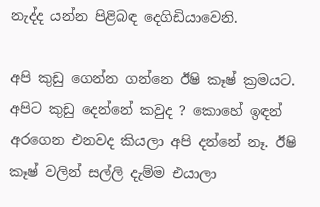නැද්ද යන්න පිළිබඳ දෙගිඩියාවෙනි.

අපි කුඩු ගෙන්න ගන්නෙ ඊෂි කෑෂ් ක්‍රමයට. අපිට කුඩු දෙන්නේ කවුද ? කොහේ ඉඳන් අරගෙන එනවද කියලා අපි දන්නේ නෑ. ඊෂි කෑෂ් වලින් සල්ලි දැම්ම එයාලා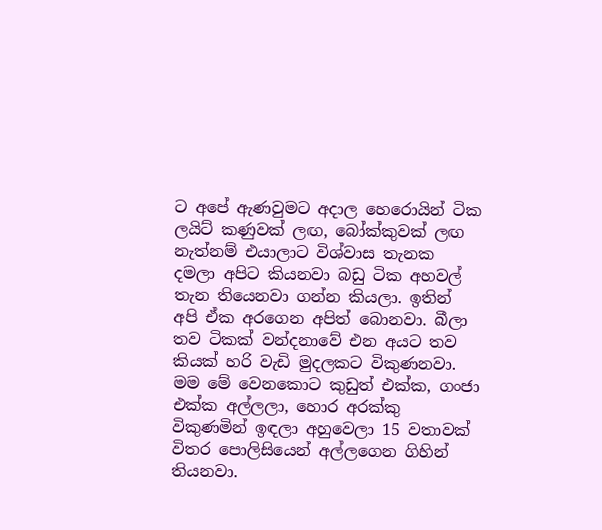ට අපේ ඇණවුමට අදාල හෙරොයින් ටික ලයිට් කණුවක් ලඟ, බෝක්කුවක් ලඟ නැත්නම් එයාලාට විශ්වාස තැනක දමලා අපිට කියනවා බඩු ටික අහවල් තැන තියෙනවා ගන්න කියලා. ඉතින් අපි ඒක අරගෙන අපිත් බොනවා. බීලා තව ටිකක් වන්දනාවේ එන අයට තව කියක් හරි වැඩි මුදලකට විකුණනවා. මම මේ වෙනකොට කුඩුත් එක්ක, ගංජා එක්ක අල්ලලා, හොර අරක්කු විකුණමින් ඉඳලා අහුවෙලා 15 වතාවක් විතර පොලිසියෙන් අල්ලගෙන ගිහින් තියනවා.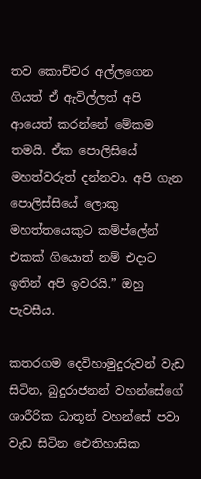තව කොච්චර අල්ලගෙන ගියත් ඒ ඇවිල්ලත් අපි ආයෙත් කරන්නේ මේකම තමයි. ඒක පොලිසියේ මහත්වරුත් දන්නවා. අපි ගැන පොලිස්සියේ ලොකු මහත්තයෙකුට කම්ප්ලේන් එකක් ගියොත් නම් එදාට ඉතින් අපි ඉවරයි.” ඔහු පැවසීය.

කතරගම දෙවිහාමුදුරුවන් වැඩ සිටින, බුදුරාජනන් වහන්සේගේ ශාරීරික ධාතූන් වහන්සේ පවා වැඩ සිටින ඓතිහාසික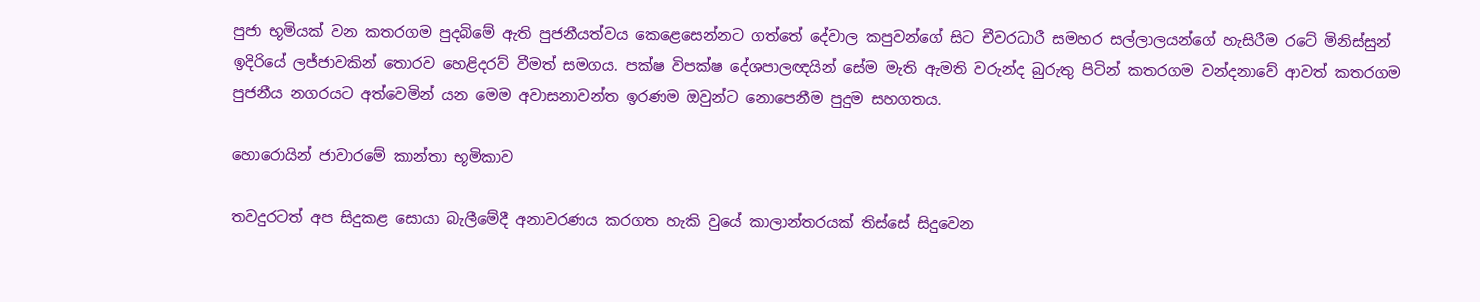පුජා භූමියක් වන කතරගම පුදබිමේ ඇති පුජනීයත්වය කෙළෙසෙන්නට ගත්තේ දේවාල කපුවන්ගේ සිට චීවරධාරී සමහර සල්ලාලයන්ගේ හැසිරීම රටේ මිනිස්සුන් ඉදිරියේ ලජ්ජාවකින් තොරව හෙළිදරව් වීමත් සමගය. පක්ෂ විපක්ෂ දේශපාලඥයින් සේම මැති ඇමති වරුන්ද බුරුතු පිටින් කතරගම වන්දනාවේ ආවත් කතරගම පුජනීය නගරයට අත්වෙමින් යන මෙම අවාසනාවන්ත ඉරණම ඔවුන්ට නොපෙනීම පුදුම සහගතය.

හොරොයින් ජාවාරමේ කාන්තා භූමිකාව

තවදුරටත් අප සිදුකළ සොයා බැලීමේදී අනාවරණය කරගත හැකි වුයේ කාලාන්තරයක් තිස්සේ සිදුවෙන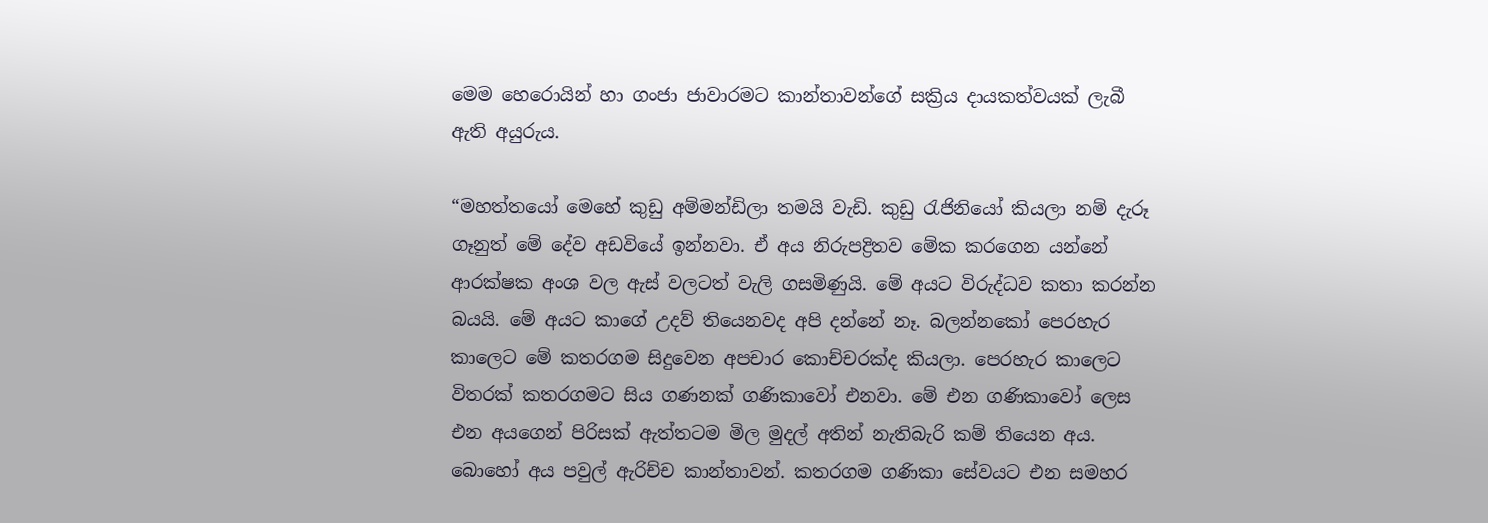මෙම හෙරොයින් හා ගංජා ජාවාරමට කාන්තාවන්ගේ සක්‍රිය දායකත්වයක් ලැබී ඇති අයුරුය.

“මහත්තයෝ මෙහේ කුඩු අම්මන්ඩිලා තමයි වැඩි. කුඩු රැජිනියෝ කියලා නම් දැරූ ගෑනුත් මේ දේව අඩවියේ ඉන්නවා. ඒ අය නිරුපද්‍රිතව මේක කරගෙන යන්නේ ආරක්ෂක අංශ වල ඇස් වලටත් වැලි ගසමිණුයි. මේ අයට විරුද්ධව කතා කරන්න බයයි. මේ අයට කාගේ උදව් තියෙනවද අපි දන්නේ නෑ. බලන්නකෝ පෙරහැර කාලෙට මේ කතරගම සිදුවෙන අපචාර කොච්චරක්ද කියලා. පෙරහැර කාලෙට විතරක් කතරගමට සිය ගණනක් ගණිකාවෝ එනවා. මේ එන ගණිකාවෝ ලෙස එන අයගෙන් පිරිසක් ඇත්තටම මිල මුදල් අතින් නැතිබැරි කම් තියෙන අය. බොහෝ අය පවුල් ඇරිච්ච කාන්තාවන්. කතරගම ගණිකා සේවයට එන සමහර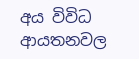අය විවිධ ආයතනවල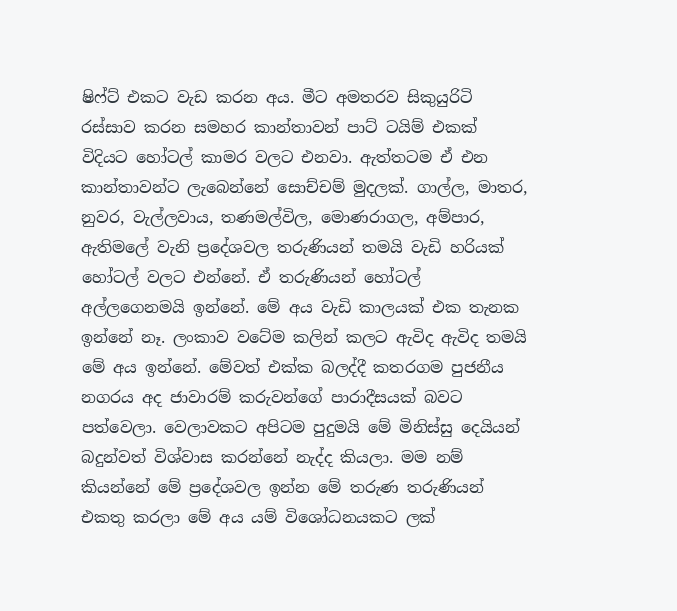ෂිෆ්ට් එකට වැඩ කරන අය. මීට අමතරව සිකුයුරිටි රස්සාව කරන සමහර කාන්තාවන් පාට් ටයිම් එකක් විදියට හෝටල් කාමර වලට එනවා. ඇත්තටම ඒ එන කාන්තාවන්ට ලැබෙන්නේ සොච්චම් මුදලක්. ගාල්ල, මාතර, නුවර, වැල්ලවාය, තණමල්විල, මොණරාගල, අම්පාර, ඇතිමලේ වැනි ප්‍රදේශවල තරුණියන් තමයි වැඩි හරියක් හෝටල් වලට එන්නේ. ඒ තරුණියන් හෝටල් අල්ලගෙනමයි ඉන්නේ. මේ අය වැඩි කාලයක් එක තැනක ඉන්නේ නෑ. ලංකාව වටේම කලින් කලට ඇවිද ඇවිද තමයි මේ අය ඉන්නේ. මේවත් එක්ක බලද්දී කතරගම පුජනීය නගරය අද ජාවාරම් කරුවන්ගේ පාරාදීසයක් බවට පත්වෙලා. වෙලාවකට අපිටම පුදුමයි මේ මිනිස්සු දෙයියන් බදුන්වත් විශ්වාස කරන්නේ නැද්ද කියලා. මම නම් කියන්නේ මේ ප්‍රදේශවල ඉන්න මේ තරුණ තරුණියන් එකතු කරලා මේ අය යම් විශෝධනයකට ලක්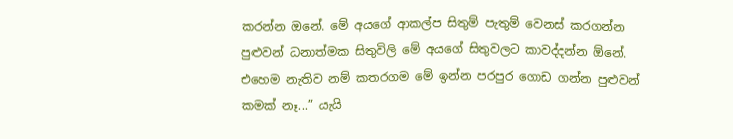කරන්න ඔනේ. මේ අයගේ ආකල්ප සිතුම් පැතුම් වෙනස් කරගන්න පුළුවන් ධනාත්මක සිතුවිලි මේ අයගේ සිතුවලට කාවද්දන්න ඕනේ. එහෙම නැතිව නම් කතරගම මේ ඉන්න පරපුර ගොඩ ගන්න පුළුවන් කමක් නෑ...” යැයි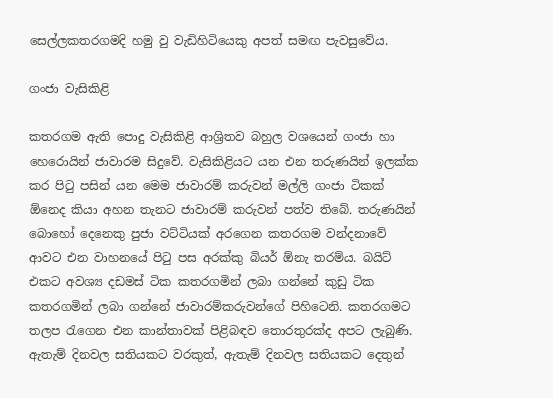සෙල්ලකතරගමදි හමු වු වැඩිහිටියෙකු අපත් සමඟ පැවසුවේය.

ගංජා වැසිකිළි

කතරගම ඇති පොදු වැසිකිළි ආශ්‍රිතව බහුල වශයෙන් ගංජා හා හෙරොයින් ජාවාරම සිදුවේ. වැසිකිළියට යන එන තරුණයින් ඉලක්ක කර පිටු පසින් යන මෙම ජාවාරම් කරුවන් මල්ලි ගංජා ටිකක් ඕනෙද කියා අහන තැනට ජාවාරම් කරුවන් පත්ව තිබේ. තරුණයින් බොහෝ දෙනෙකු පුජා වට්ටියක් අරගෙන කතරගම වන්දනාවේ ආවට එන වාහනයේ පිටු පස අරක්කු බියර් ඕනැ තරම්ය. බයිට් එකට අවශ්‍ය දඩමස් ටික කතරගමින් ලබා ගන්නේ කුඩු ටික කතරගමින් ලබා ගන්නේ ජාවාරම්කරුවන්ගේ පිහිටෙනි. කතරගමට තලප රැගෙන එන කාන්තාවක් පිළිබඳව තොරතුරක්ද අපට ලැබුණි. ඇතැම් දිනවල සතියකට වරකුත්, ඇතැම් දිනවල සතියකට දෙතුන්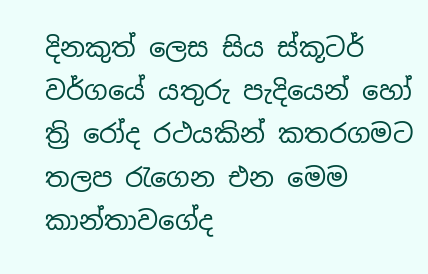දිනකුත් ලෙස සිය ස්කූටර් වර්ගයේ යතුරු පැදියෙන්‍ හෝ ත්‍රි රෝද රථයකින් කතරගමට තලප රැගෙන එන මෙම කාන්තාවගේද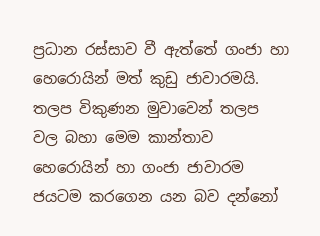ප්‍රධාන රස්සාව වී ඇත්තේ ගංජා හා හෙරොයින් මත් කුඩු ජාවාරමයි. තලප විකුණන මුවාවෙන් තලප වල බහා මෙම කාන්තාව හෙරොයින් හා ගංජා ජාවාරම ජයටම කරගෙන යන බව දන්නෝ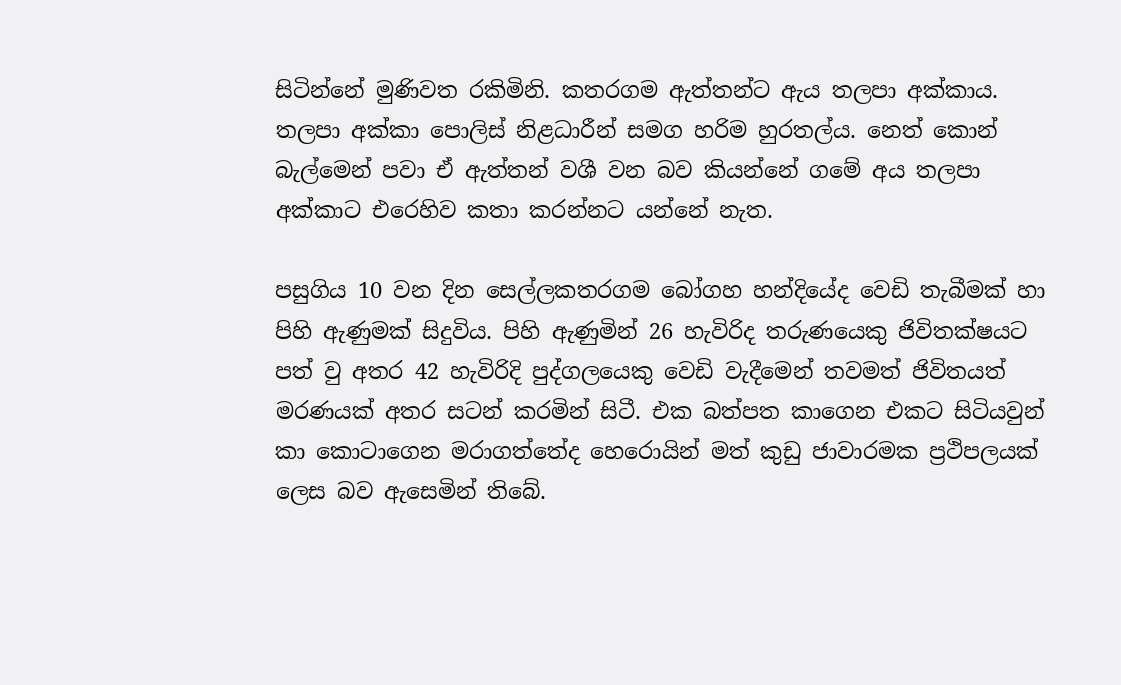සිටින්නේ මුණිවත රකිමිනි. කතරගම ඇත්තන්ට ඇය තලපා අක්කාය. තලපා අක්කා පොලිස් නිළධාරීන් සමග හරිම හුරතල්ය. නෙත් කොන් බැල්මෙන් පවා ඒ ඇත්තන් වශී වන බව කියන්නේ ගමේ අය තලපා අක්කාට එරෙහිව කතා කරන්නට යන්නේ නැත.

පසුගිය 10 වන දින සෙල්ලකතරගම බෝගහ හන්දියේද වෙඩි තැබීමක් හා පිහි ඇණුමක් සිදුවිය. පිහි ඇණුමින් 26 හැවිරිද තරුණයෙකු ජිවිතක්ෂයට පත් වු අතර 42 හැවිරිදි පුද්ගලයෙකු වෙඩි වැදීමෙන් තවමත් ජිවිතයත් මරණයක් අතර සටන් කරමින් සිටී. එක බත්පත කාගෙන එකට සිටියවුන් කා කොටාගෙන මරාගත්තේද හෙරොයින් මත් කුඩු ජාවාරමක ප්‍රථිපලයක් ලෙස බව ඇසෙමින් තිබේ.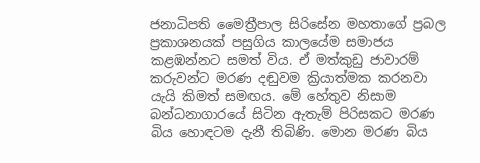ජනාධිපති මෛත්‍රීපාල සිරිසේන මහතාගේ ප්‍රබල ප්‍රකාශනයක් පසුගිය කාලයේම සමාජය කළඹන්නට සමත් විය. ඒ මත්කුඩු ජාවාරම් කරුවන්ට මරණ දඬුවම ක්‍රියාත්මක කරනවා යැයි කිමත් සමඟය. මේ හේතුව නිසාම බන්ධනාගාරයේ සිටින ඇතැම් පිරිසකට මරණ බිය හොඳටම දැනී තිබිණි. මොන මරණ බිය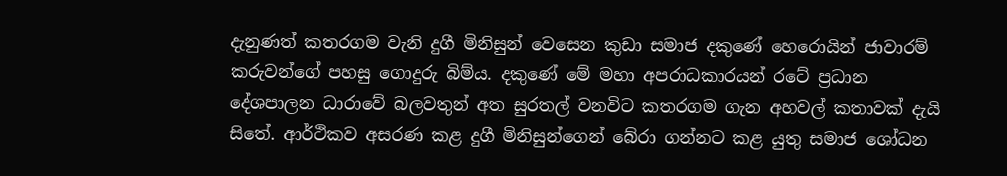දැනුණත් කතරගම වැනි දුගී මිනිසුන් වෙසෙන කුඩා සමාජ දකුණේ හෙරොයින් ජාවාරම් කරුවන්ගේ පහසු ගොදුරු බිම්ය. දකුණේ මේ මහා අපරාධකාරයන් රටේ ප්‍රධාන දේශපාලන ධාරාවේ බලවතුන් අත සුරතල් වනවිට කතරගම ගැන අහවල් කතාවක් දැයි සිතේ. ආර්ථිකව අසරණ කළ දුගී මිනිසුන්ගෙන් බේරා ගන්නට කළ යුතු සමාජ ශෝධන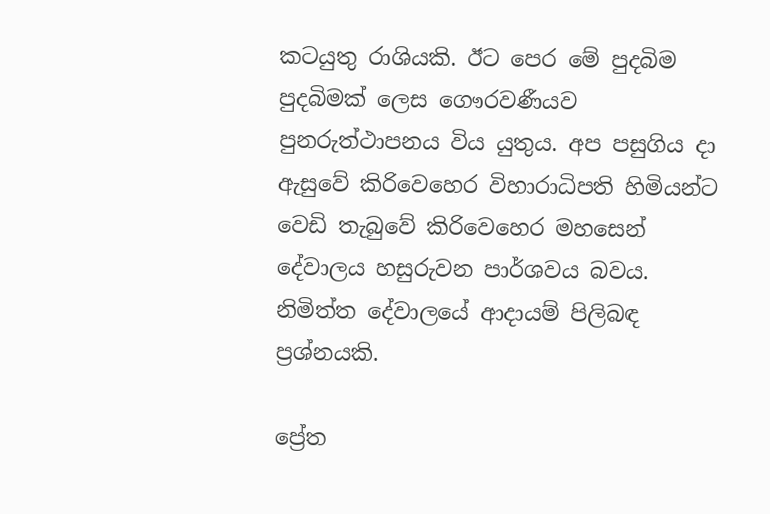කටයුතු රාශියකි. ඊට පෙර මේ පුදබිම පුදබිමක් ලෙස ගෞරවණීයව පුනරුත්ථාපනය විය යුතුය. අප පසුගිය දා ඇසුවේ කිරිවෙහෙර විහාරාධිපති හිමියන්ට වෙඩි තැබුවේ කිරිවෙහෙර මහසෙන් දේවාලය හසුරුවන පාර්ශවය බවය. නිමිත්ත දේවාලයේ ආදායම් පිලිබඳ ප්‍රශ්නයකි.

ප්‍රේත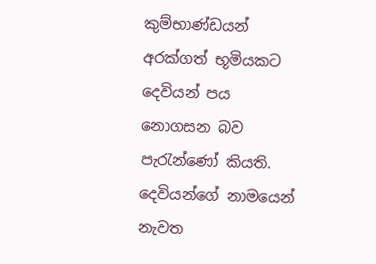කුම්භාණ්ඩයන් අරක්ගත් භූමියකට දෙවියන් පය නොගසන බව පැරැන්ණෝ කියති. දෙවියන්ගේ නාමයෙන් නැවත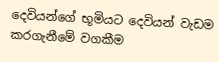දෙවියන්ගේ භූමියට දෙවියන් වැඩම කරගැනීමේ වගකීම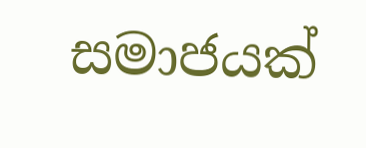සමාජයක්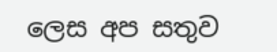ලෙස අප සතුව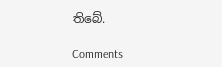තිබේ.

Comments